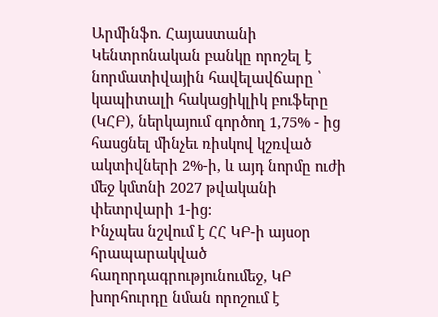Արմինֆո. Հայաստանի Կենտրոնական բանկը որոշել է նորմատիվային հավելավճարը ՝ կապիտալի հակացիկլիկ բուֆերը (ԿՀԲ), ներկայում գործող 1,75% - ից հասցնել մինչեւ ռիսկով կշռված ակտիվների 2%-ի, և այդ նորմը ուժի մեջ կմտնի 2027 թվականի փետրվարի 1-ից:
Ինչպես նշվում է ՀՀ ԿԲ-ի այսօր հրապարակված հաղորդագրությունումեջ, ԿԲ խորհուրդը նման որոշում է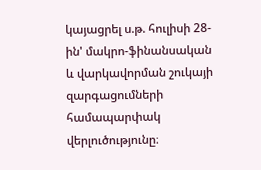կայացրել ս.թ. հուլիսի 28-ին' մակրո-ֆինանսական և վարկավորման շուկայի զարգացումների համապարփակ վերլուծությունը։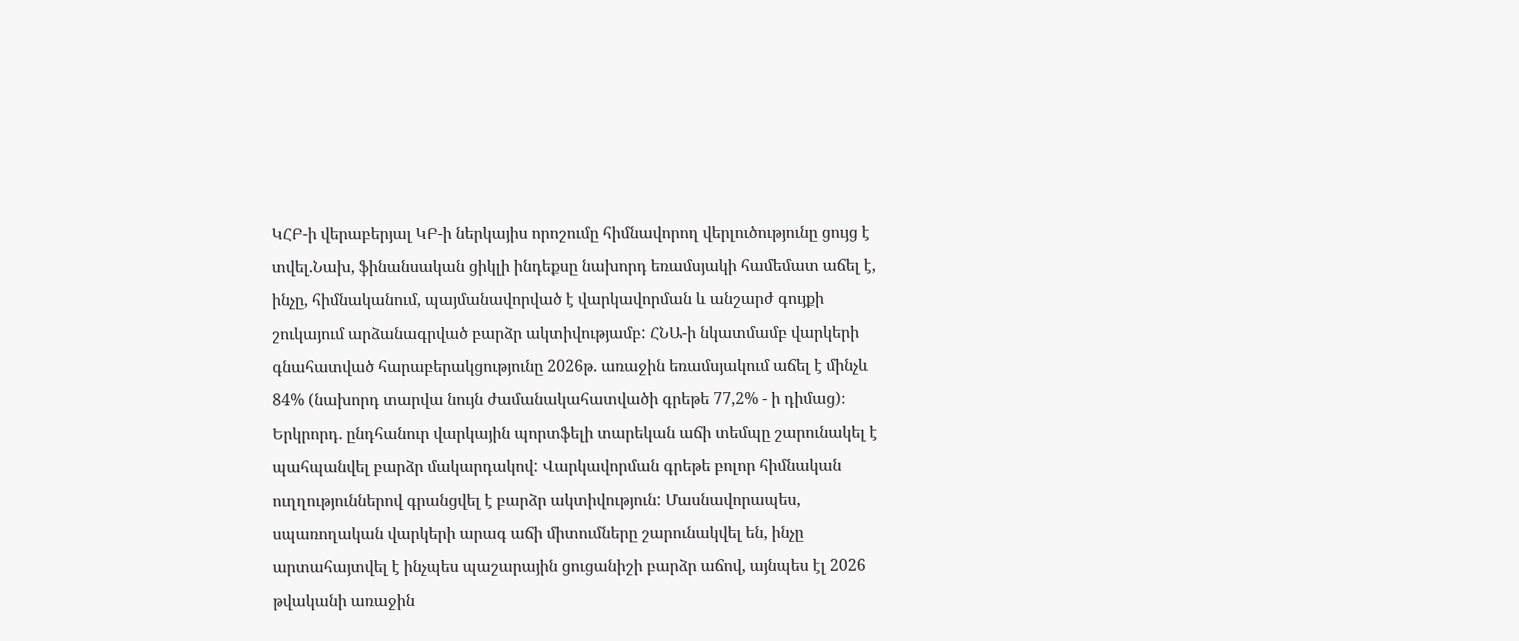ԿՀԲ-ի վերաբերյալ ԿԲ-ի ներկայիս որոշումը հիմնավորող վերլուծությունը ցույց է տվել.Նախ, ֆինանսական ցիկլի ինդեքսը նախորդ եռամսյակի համեմատ աճել է, ինչը, հիմնականում, պայմանավորված է վարկավորման և անշարժ գույքի շուկայում արձանագրված բարձր ակտիվությամբ: ՀՆԱ-ի նկատմամբ վարկերի գնահատված հարաբերակցությունը 2026թ. առաջին եռամսյակում աճել է մինչև 84% (նախորդ տարվա նույն ժամանակահատվածի գրեթե 77,2% - ի դիմաց)։
Երկրորդ․ ընդհանուր վարկային պորտֆելի տարեկան աճի տեմպը շարունակել է պահպանվել բարձր մակարդակով: Վարկավորման գրեթե բոլոր հիմնական ուղղություններով գրանցվել է բարձր ակտիվություն: Մասնավորապես, սպառողական վարկերի արագ աճի միտումները շարունակվել են, ինչը արտահայտվել է ինչպես պաշարային ցուցանիշի բարձր աճով, այնպես էլ 2026 թվականի առաջին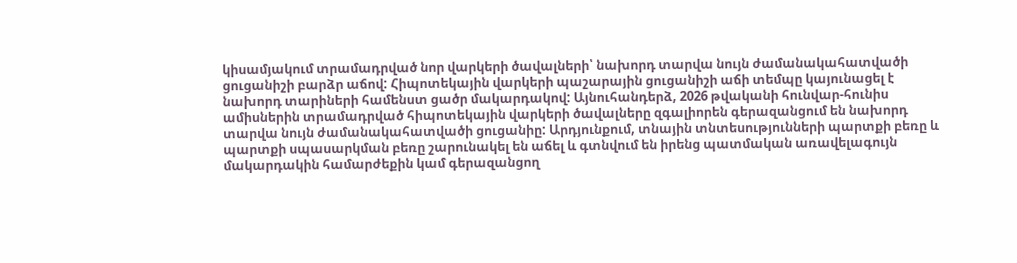կիսամյակում տրամադրված նոր վարկերի ծավալների՝ նախորդ տարվա նույն ժամանակահատվածի ցուցանիշի բարձր աճով: Հիպոտեկային վարկերի պաշարային ցուցանիշի աճի տեմպը կայունացել է նախորդ տարիների համենստ ցածր մակարդակով: Այնուհանդերձ, 2026 թվականի հունվար-հունիս ամիսներին տրամադրված հիպոտեկային վարկերի ծավալները զգալիորեն գերազանցում են նախորդ տարվա նույն ժամանակահատվածի ցուցանիը: Արդյունքում, տնային տնտեսությունների պարտքի բեռը և պարտքի սպասարկման բեռը շարունակել են աճել և գտնվում են իրենց պատմական առավելագույն մակարդակին համարժեքին կամ գերազանցող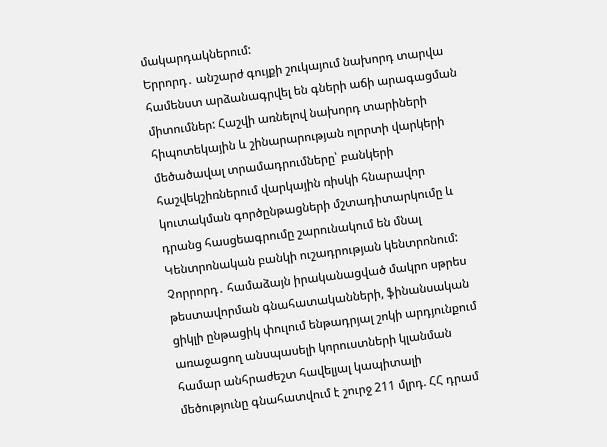մակարդակներում:
Երրորդ․ անշարժ գույքի շուկայում նախորդ տարվա համենստ արձանագրվել են գների աճի արագացման միտումներ: Հաշվի առնելով նախորդ տարիների հիպոտեկային և շինարարության ոլորտի վարկերի մեծածավալ տրամադրումները՝ բանկերի հաշվեկշիռներում վարկային ռիսկի հնարավոր կուտակման գործընթացների մշտադիտարկումը և դրանց հասցեագրումը շարունակում են մնալ Կենտրոնական բանկի ուշադրության կենտրոնում:
Չորրորդ․ համաձայն իրականացված մակրո սթրես թեստավորման գնահատականների, ֆինանսական ցիկլի ընթացիկ փուլում ենթադրյալ շոկի արդյունքում առաջացող անսպասելի կորուստների կլանման համար անհրաժեշտ հավելյալ կապիտալի մեծությունը գնահատվում է շուրջ 211 մլրդ. ՀՀ դրամ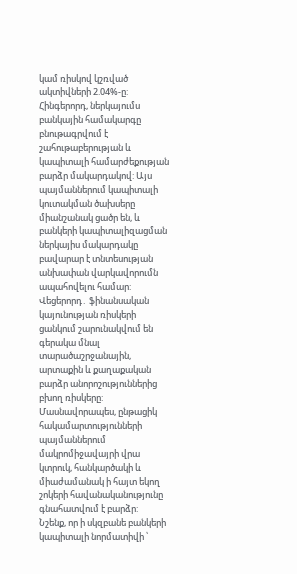կամ ռիսկով կշռված ակտիվների 2.04%-ը:
Հինգերորդ, ներկայումս բանկային համակարգը բնութագրվում է շահութաբերության և կապիտալի համարժեքության բարձր մակարդակով: Այս պայմաններում կապիտալի կուտակման ծախսերը միանշանակ ցածր են, և բանկերի կապիտալիզացման ներկայիս մակարդակը բավարար է տնտեսության անխափան վարկավորումն ապահովելու համար:
Վեցերորդ․ ֆինանսական կայունության ռիսկերի ցանկում շարունակվում են գերակա մնալ տարածաշրջանային, արտաքին և քաղաքական բարձր անորոշություններից բխող ռիսկերը: Մասնավորապես, ընթացիկ հակամարտությունների պայմաններում մակրոմիջավայրի վրա կտրուկ, հանկարծակի և միաժամանակ ի հայտ եկող շոկերի հավանականությունը գնահատվում է բարձր:
Նշենք, որ ի սկզբանե բանկերի կապիտալի նորմատիվի ՝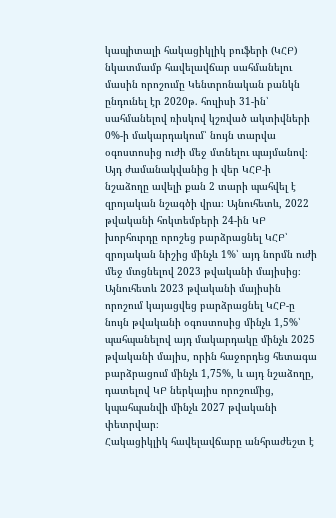կապիտալի հակացիկլիկ բուֆերի (ԿՀԲ) նկատմամբ հավելավճար սահմանելու մասին որոշումը Կենտրոնական բանկն ընդունել էր 2020թ. հուլիսի 31-ին՝ սահմանելով ռիսկով կշռված ակտիվների 0%-ի մակարդակում՝ նույն տարվա օգոստոսից ուժի մեջ մտնելու պայմանով։ Այդ ժամանակվանից ի վեր ԿՀԲ-ի նշաձողը ավելի քան 2 տարի պահվել է զրոյական նշագծի վրա։ Այնուհետև, 2022 թվականի հոկտեմբերի 24-ին ԿԲ խորհուրդը որոշեց բարձրացնել ԿՀԲ՝ զրոյական նիշից մինչև 1%՝ այդ նորմն ուժի մեջ մտցնելով 2023 թվականի մայիսից։ Այնուհետև 2023 թվականի մայիսին որոշում կայացվեց բարձրացնել ԿՀԲ-ը նույն թվականի օգոստոսից մինչև 1,5%՝ պահպանելով այդ մակարդակը մինչև 2025 թվականի մայիս, որին հաջորդեց հետագա բարձրացում մինչև 1,75%, և այդ նշաձողը, դատելով ԿԲ ներկայիս որոշումից, կպահպանվի մինչև 2027 թվականի փետրվար։
Հակացիկլիկ հավելավճարը անհրաժեշտ է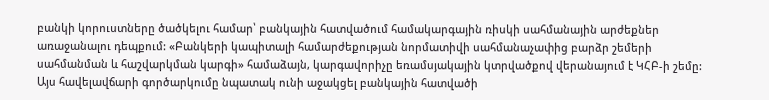բանկի կորուստները ծածկելու համար՝ բանկային հատվածում համակարգային ռիսկի սահմանային արժեքներ առաջանալու դեպքում: «Բանկերի կապիտալի համարժեքության նորմատիվի սահմանաչափից բարձր շեմերի սահմանման և հաշվարկման կարգի» համաձայն, կարգավորիչը եռամսյակային կտրվածքով վերանայում է ԿՀԲ-ի շեմը: Այս հավելավճարի գործարկումը նպատակ ունի աջակցել բանկային հատվածի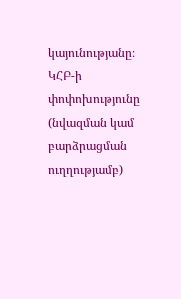կայունությանը։ ԿՀԲ-ի փոփոխությունը (նվազման կամ բարձրացման ուղղությամբ)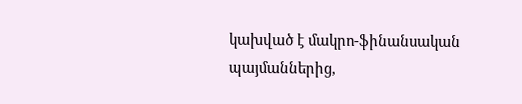կախված է մակրո-ֆինանսական պայմաններից,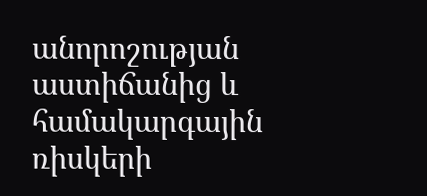անորոշության աստիճանից և համակարգային ռիսկերի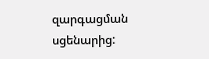զարգացման սցենարից: